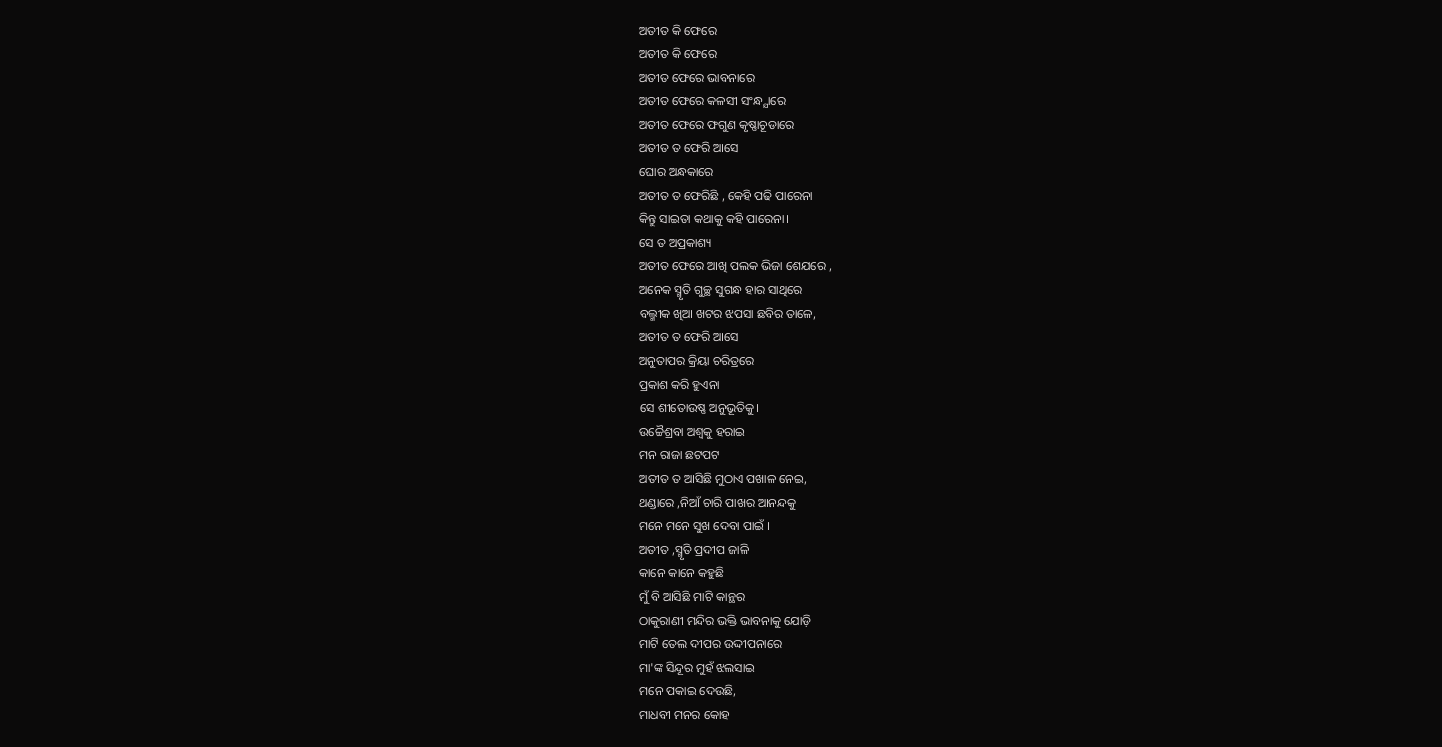ଅତୀତ କି ଫେରେ
ଅତୀତ କି ଫେରେ
ଅତୀତ ଫେରେ ଭାବନାରେ
ଅତୀତ ଫେରେ କଳସୀ ସଂନ୍ଧ୍ଯାରେ
ଅତୀତ ଫେରେ ଫଗୁଣ କୃଷ୍ଣାଚୂଡାରେ
ଅତୀତ ତ ଫେରି ଆସେ
ଘୋର ଅନ୍ଧକାରେ
ଅତୀତ ତ ଫେରିଛି , କେହି ପଢି ପାରେନା
କିନ୍ତୁ ସାଇତା କଥାକୁ କହି ପାରେନା।
ସେ ତ ଅପ୍ରକାଶ୍ୟ
ଅତୀତ ଫେରେ ଆଖି ପଲକ ଭିଜା ଶେଯରେ ,
ଅନେକ ସ୍ମୃତି ଗୁଚ୍ଛ ସୁଗନ୍ଧ ହାର ସାଥିରେ
ବଲ୍ମୀକ ଖିଆ ଖଟର ଝପସା ଛବିର ତାଳେ,
ଅତୀତ ତ ଫେରି ଆସେ
ଅନୁତାପର କ୍ରିୟା ଚରିତ୍ରରେ
ପ୍ରକାଶ କରି ହୁଏନା
ସେ ଶୀତୋଉଷ୍ଣ ଅନୁଭୂତିକୁ।
ଉଚ୍ଚୈଶ୍ରବା ଅଶ୍ଵକୁ ହରାଇ
ମନ ରାଜା ଛଟପଟ
ଅତୀତ ତ ଆସିଛି ମୁଠାଏ ପଖାଳ ନେଇ,
ଥଣ୍ଡାରେ ,ନିଆଁ ଚାରି ପାଖର ଆନନ୍ଦକୁ
ମନେ ମନେ ସୁଖ ଦେବା ପାଇଁ ।
ଅତୀତ ,ସ୍ମୃତି ପ୍ରଦୀପ ଜାଳି
କାନେ କାନେ କହୁଛି
ମୁଁ ବି ଆସିଛି ମାଟି କାନ୍ଥର
ଠାକୁରାଣୀ ମନ୍ଦିର ଭକ୍ତି ଭାବନାକୁ ଯୋଡ଼ି
ମାଟି ତେଲ ଦୀପର ଉଦ୍ଦୀପନାରେ
ମା'ଙ୍କ ସିନ୍ଦୂର ମୁହଁ ଝଲସାଇ
ମନେ ପକାଇ ଦେଉଛି,
ମାଧବୀ ମନର କୋହ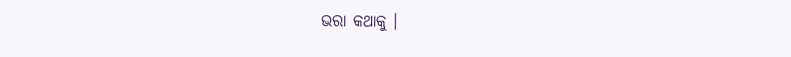ଭରା କଥାକୁ ।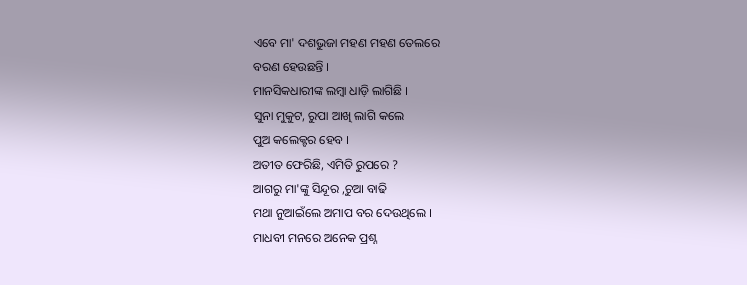ଏବେ ମା' ଦଶଭୁଜା ମହଣ ମହଣ ତେଲରେ
ବରଣ ହେଉଛନ୍ତି ।
ମାନସିକଧାରୀଙ୍କ ଲମ୍ବା ଧାଡ଼ି ଲାଗିଛି ।
ସୁନା ମୁକୁଟ, ରୁପା ଆଖି ଲାଗି କଲେ
ପୁଅ କଲେକ୍ଟର ହେବ ।
ଅତୀତ ଫେରିଛି, ଏମିତି ରୁପରେ ?
ଆଗରୁ ମା'ଙ୍କୁ ସିନ୍ଦୂର ,ଚୁଆ ବାଢି
ମଥା ନୁଆଇଁଲେ ଅମାପ ବର ଦେଉଥିଲେ ।
ମାଧବୀ ମନରେ ଅନେକ ପ୍ରଶ୍ନ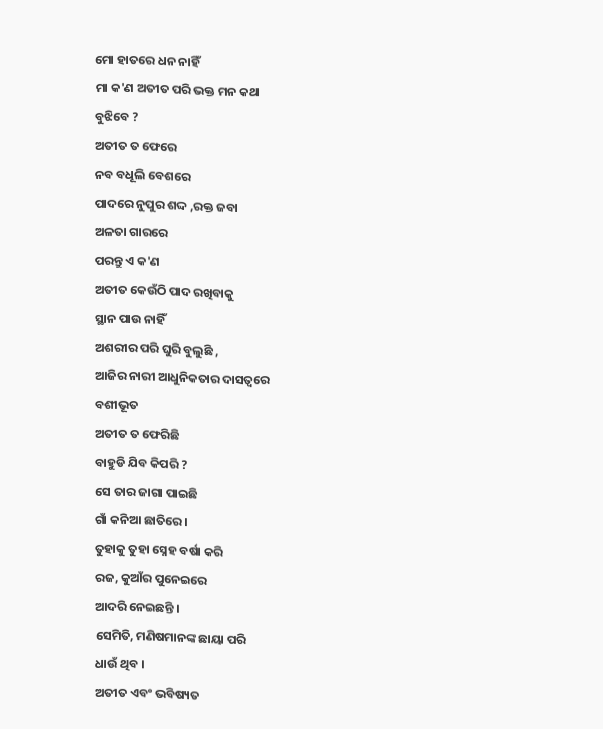ମୋ ହାତରେ ଧନ ନାହିଁ
ମା କ'ଣ ଅତୀତ ପରି ଭକ୍ତ ମନ କଥା
ବୁଝିବେ ?
ଅତୀତ ତ ଫେରେ
ନବ ବଧୂଲି ବେଶରେ
ପାଦରେ ନୁପୁର ଶଦ୍ଦ ,ରକ୍ତ ଜବା
ଅଳତା ଗାରରେ
ପରନ୍ତୁ ଏ କ'ଣ
ଅତୀତ କେଉଁଠି ପାଦ ରଖିବାକୁ
ସ୍ଥାନ ପାଉ ନାହିଁ
ଅଶରୀର ପରି ଘୁରି ବୁଲୁଛି ,
ଆଜିର ନାରୀ ଆଧୁନିକତାର ଦାସତ୍ୱରେ
ବଶୀଭୂତ
ଅତୀତ ତ ଫେରିଛି
ବାହୁଡି ଯିବ କିପରି ?
ସେ ତାର ଜାଗା ପାଇଛି
ଗାଁ କନିଆ ଛାତିରେ ।
ତୁହାକୁ ତୁହା ସ୍ନେହ ବର୍ଷା କରି
ରଜ, କୁଆଁର ପୁନେଇରେ
ଆଦରି ନେଇଛନ୍ତି ।
ସେମିତି, ମଣିଷମାନଙ୍କ ଛାୟା ପରି
ଧାଉଁ ଥିବ ।
ଅତୀତ ଏବଂ ଭବିଷ୍ୟତ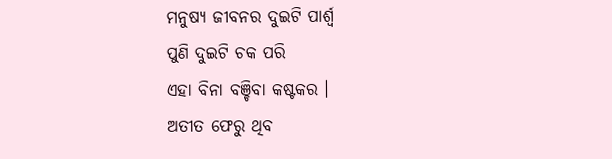ମନୁଷ୍ୟ ଜୀବନର ଦୁଇଟି ପାର୍ଶ୍ବ
ପୁଣି ଦୁଇଟି ଚକ ପରି
ଏହା ବିନା ବଞ୍ଚିବା କଷ୍ଟକର ।
ଅତୀତ ଫେରୁ ଥିବ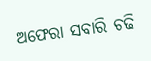ଅଫେରା ସବାରି ଚଢି